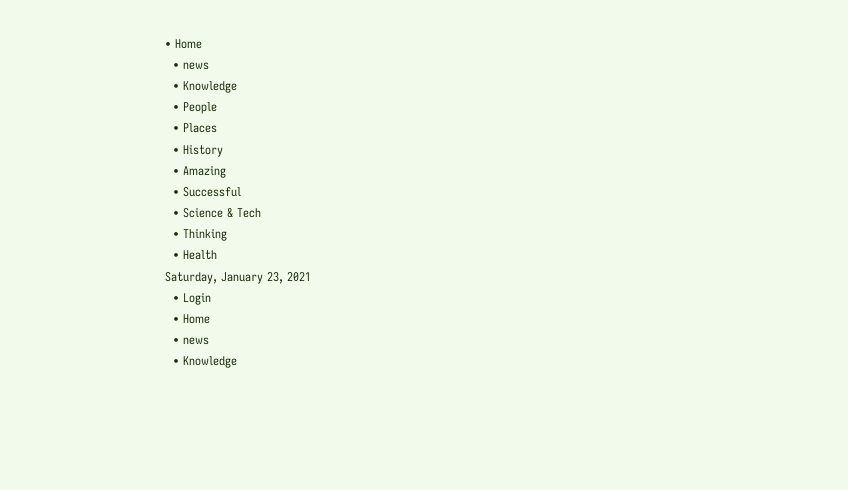• Home
  • news
  • Knowledge
  • People
  • Places
  • History
  • Amazing
  • Successful
  • Science & Tech
  • Thinking
  • Health
Saturday, January 23, 2021
  • Login
  • Home
  • news
  • Knowledge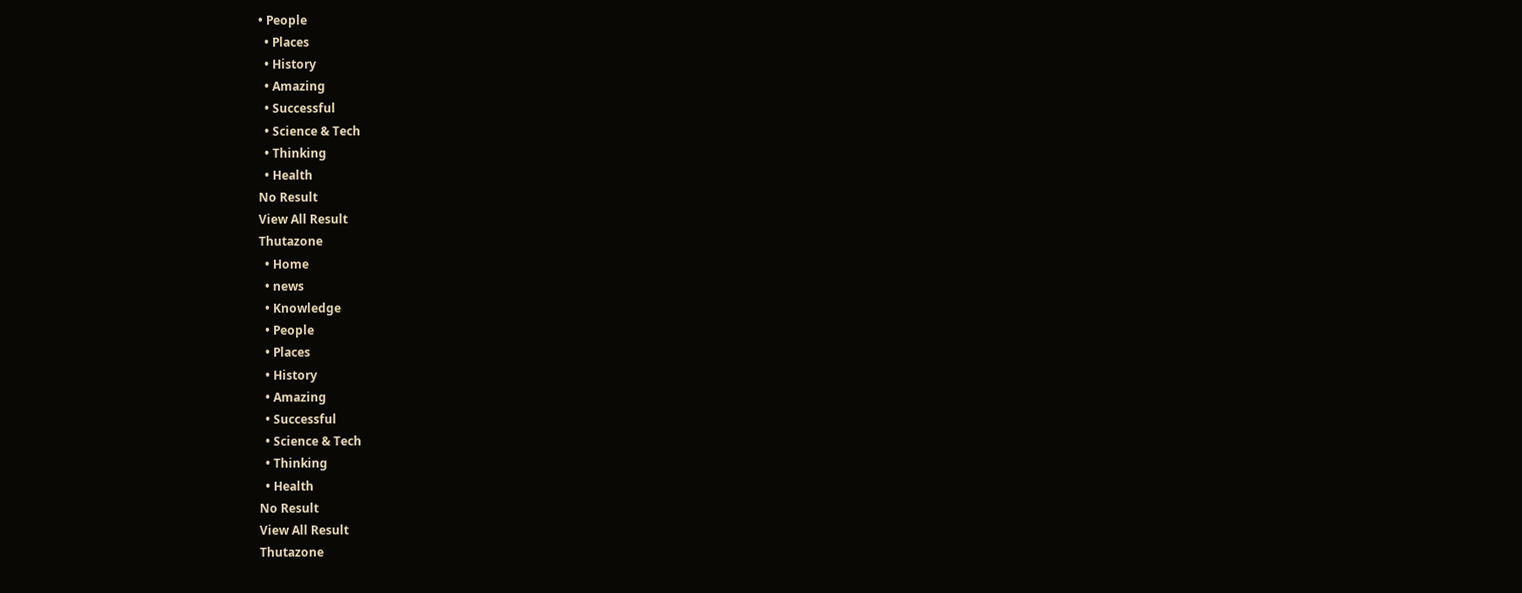• People
  • Places
  • History
  • Amazing
  • Successful
  • Science & Tech
  • Thinking
  • Health
No Result
View All Result
Thutazone
  • Home
  • news
  • Knowledge
  • People
  • Places
  • History
  • Amazing
  • Successful
  • Science & Tech
  • Thinking
  • Health
No Result
View All Result
Thutazone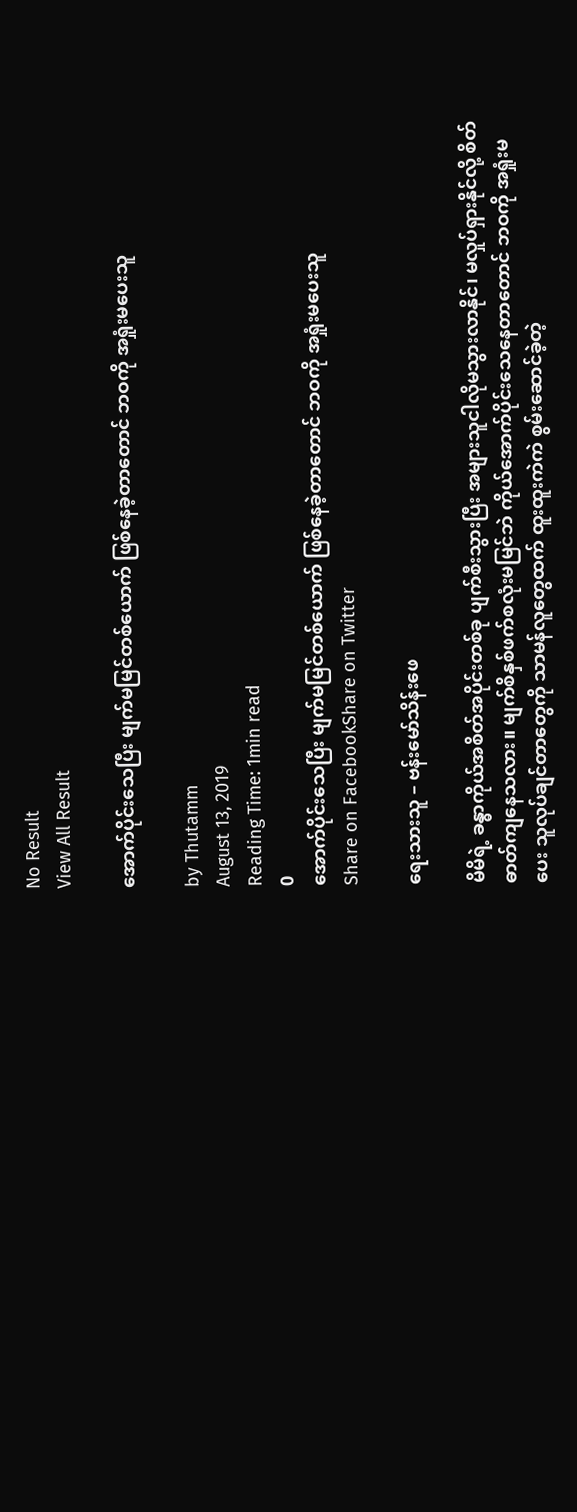No Result
View All Result

အောက်ပိုင်းသေပြီး မျက်မမြင်တစ်ယောက် ဖြစ်နေခဲ့တာတောင် ဘဝကို အရှုံးမပေးသူ

by Thutamm
August 13, 2019
Reading Time: 1min read
0
အောက်ပိုင်းသေပြီး မျက်မမြင်တစ်ယောက် ဖြစ်နေခဲ့တာတောင် ဘဝကို အရှုံးမပေးသူ
Share on FacebookShare on Twitter

ရေးသားသူ – ဗန်းမော်သိန်းဖေ

မိမိရဲ့ ခန္ဓာကိုယ်အစိတ်အပိုင်းတစ်ခု ပျက်စီးသွားပြီး အများသူငါလိုမသွားလာနိုင်၊ မလှုပ်ရှားနိုင်လို့ စိတ်ဓာတ်ကျနေသလား။ မျက်စိနှစ်ဖက်စလုံးမမြင်ဘဲ ကိုယ်အောက်ပိုင်းသေနေတာတောင် ဘဝကို အရှုံးမပေး သူလုပ်ချင်တာတွေကို သာမန်လူတွေထက် ထူးထူးကဲကဲ စွမ်းဆောင်ခဲ့တဲ့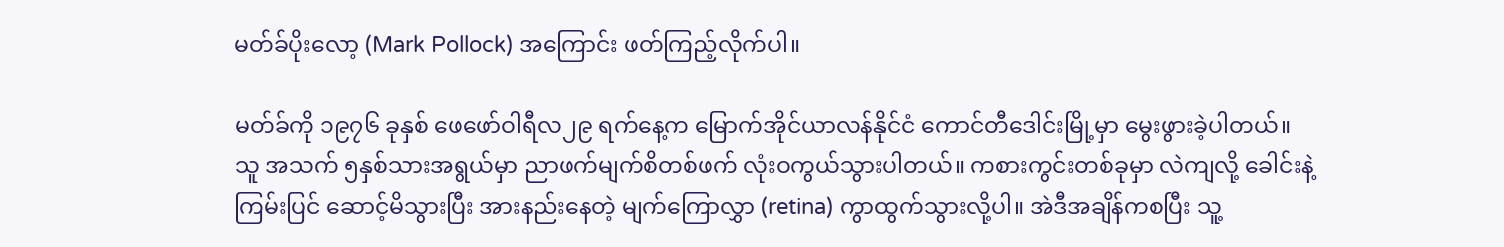မတ်ခ်ပိုးလော့ (Mark Pollock) အကြောင်း ဖတ်ကြည့်လိုက်ပါ။

မတ်ခ်ကို ၁၉၇၆ ခုနှစ် ဖေဖော်ဝါရီလ၂၉ ရက်နေ့က မြောက်အိုင်ယာလန်နိုင်ငံ ကောင်တီဒေါင်းမြို့မှာ မွေးဖွားခဲ့ပါတယ်။ သူ အသက် ၅နှစ်သားအရွယ်မှာ ညာဖက်မျက်စိတစ်ဖက် လုံးဝကွယ်သွားပါတယ်။ ကစားကွင်းတစ်ခုမှာ လဲကျလို့ ခေါင်းနဲ့ ကြမ်းပြင် ဆောင့်မိသွားပြီး အားနည်းနေတဲ့ မျက်ကြောလွှာ (retina) ကွာထွက်သွားလို့ပါ။ အဲဒီအချိန်ကစပြီး သူ့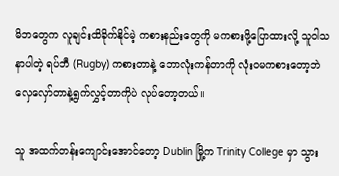မိဘတွေက လူချင်းထိခိုက်နိုင်မဲ့ ကစားနည်းတွေကို မကစားဖို့ပြောထားလို့ သူဝါသနာပါတဲ့ ရပ်ဘီ (Rugby) ကစားတာနဲ့ ဘောလုံးကန်တာကို လုံးဝမကစားတော့ဘဲ လှေလှော်တာနဲ့ရွက်လွှင့်တာကိုပဲ လုပ်တော့တယ်။

သူ အထက်တန်းကျောင်းအောင်တော့ Dublin မြို့က Trinity College မှာ သွား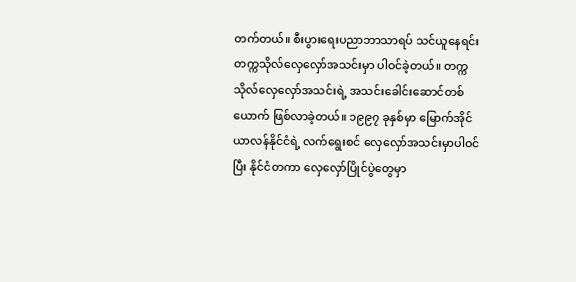တက်တယ်။ စီးပွားရေးပညာဘာသာရပ် သင်ယူနေရင်း တက္ကသိုလ်လှေလှော်အသင်းမှာ ပါဝင်ခဲ့တယ်။ တက္ကသိုလ်လှေလှော်အသင်းရဲ့ အသင်းခေါင်းဆောင်တစ်ယောက် ဖြစ်လာခဲ့တယ်။ ၁၉၉၇ ခုနှစ်မှာ မြောက်အိုင်ယာလန်နိုင်ငံရဲ့ လက်ရွေးစင် လှေလှော်အသင်းမှာပါဝင်ပြီး နိုင်ငံတကာ လှေလှော်ပြိုင်ပွဲတွေမှာ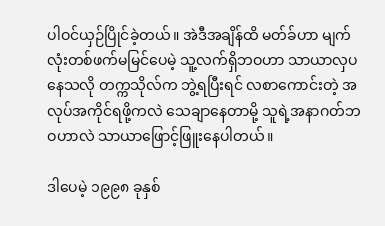ပါဝင်ယှဉ်ပြိုင်ခဲ့တယ်။ အဲဒီအချိန်ထိ မတ်ခ်ဟာ မျက်လုံးတစ်ဖက်မမြင်ပေမဲ့ သူ့လက်ရှိဘဝဟာ သာယာလှပနေသလို တက္ကသိုလ်က ဘွဲ့ရပြီးရင် လစာကောင်းတဲ့ အလုပ်အကိုင်ရဖို့ကလဲ သေချာနေတာမို့ သူရဲ့အနာဂတ်ဘဝဟာလဲ သာယာဖြောင့်ဖြူးနေပါတယ်။

ဒါပေမဲ့ ၁၉၉၈ ခုနှစ်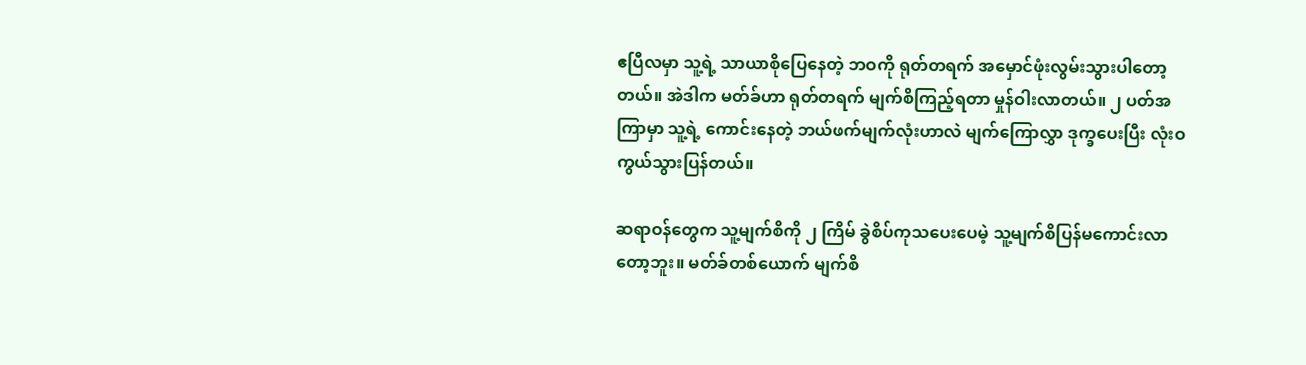ဧပြီလမှာ သူ့ရဲ့ သာယာစိုပြေနေတဲ့ ဘဝကို ရုတ်တရက် အမှောင်ဖုံးလွမ်းသွားပါတော့တယ်။ အဲဒါက မတ်ခ်ဟာ ရုတ်တရက် မျက်စိကြည့်ရတာ မှုန်ဝါးလာတယ်။ ၂ ပတ်အကြာမှာ သူ့ရဲ့ ကောင်းနေတဲ့ ဘယ်ဖက်မျက်လုံးဟာလဲ မျက်ကြောလွှာ ဒုက္ခပေးပြီး လုံးဝကွယ်သွားပြန်တယ်။

ဆရာဝန်တွေက သူ့မျက်စိကို ၂ ကြိမ် ခွဲစိပ်ကုသပေးပေမဲ့ သူ့မျက်စိပြန်မကောင်းလာတော့ဘူး။ မတ်ခ်တစ်ယောက် မျက်စိ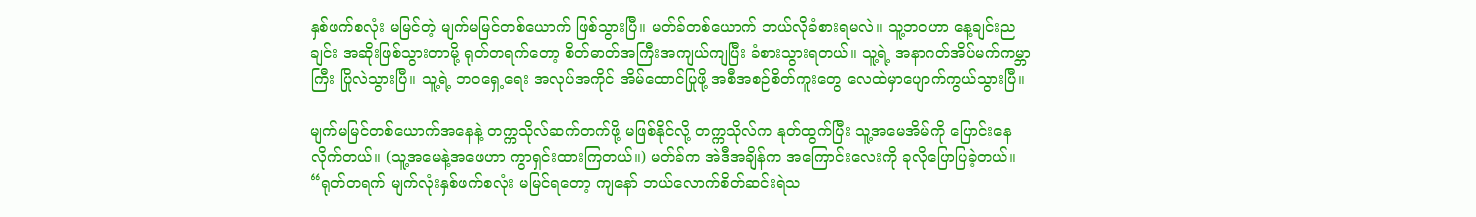နှစ်ဖက်စလုံး မမြင်တဲ့ မျက်မမြင်တစ်ယောက် ဖြစ်သွားပြီ။ မတ်ခ်တစ်ယောက် ဘယ်လိုခံစားရမလဲ။ သူ့ဘဝဟာ နေ့ချင်းညချင်း အဆိုးဖြစ်သွားတာမို့ ရုတ်တရက်တော့ စိတ်ဓာတ်အကြီးအကျယ်ကျပြီး ခံစားသွားရတယ်။ သူ့ရဲ့ အနာဂတ်အိပ်မက်ကမ္ဘာကြီး ပြိုလဲသွားပြီ။ သူ့ရဲ့ ဘဝရှေ့ရေး အလုပ်အကိုင် အိမ်ထောင်ပြုဖို့ အစီအစဉ်စိတ်ကူးတွေ လေထဲမှာပျောက်ကွယ်သွားပြီ။

မျက်မမြင်တစ်ယောက်အနေနဲ့ တက္ကသိုလ်ဆက်တက်ဖို့ မဖြစ်နိုင်လို့ တက္ကသိုလ်က နုတ်ထွက်ပြီး သူ့အမေအိမ်ကို ပြောင်းနေလိုက်တယ်။ (သူ့အမေနဲ့အဖေဟာ ကွာရှင်းထားကြတယ်။) မတ်ခ်က အဲဒီအချိန်က အကြောင်းလေးကို ခုလိုပြောပြခဲ့တယ်။ “ရုတ်တရက် မျက်လုံးနှစ်ဖက်စလုံး မမြင်ရတော့ ကျနော် ဘယ်လောက်စိတ်ဆင်းရဲသ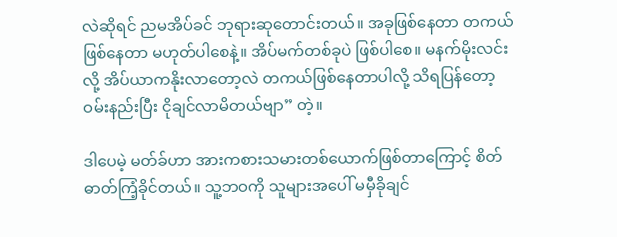လဲဆိုရင် ညမအိပ်ခင် ဘုရားဆုတောင်းတယ်။ အခုဖြစ်နေတာ တကယ်ဖြစ်နေတာ မဟုတ်ပါစေနဲ့။ အိပ်မက်တစ်ခုပဲ ဖြစ်ပါစေ။ မနက်မိုးလင်းလို့ အိပ်ယာကနိုးလာတော့လဲ တကယ်ဖြစ်နေတာပါလို့ သိရပြန်တော့ ဝမ်းနည်းပြီး ငိုချင်လာမိတယ်ဗျာ” တဲ့။

ဒါပေမဲ့ မတ်ခ်ဟာ အားကစားသမားတစ်ယောက်ဖြစ်တာကြောင့် စိတ်ဓာတ်ကြံ့ခိုင်တယ်။ သူ့ဘဝကို သူများအပေါ် မမှီခိုချင်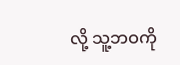လို့ သူ့ဘဝကို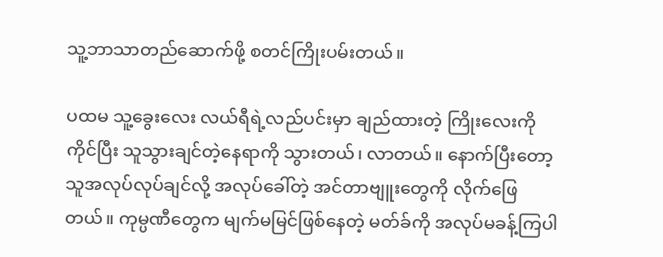သူ့ဘာသာတည်ဆောက်ဖို့ စတင်ကြိုးပမ်းတယ်။

ပထမ သူ့ခွေးလေး လယ်ရီရဲ့လည်ပင်းမှာ ချည်ထားတဲ့ ကြိုးလေးကိုကိုင်ပြီး သူသွားချင်တဲ့နေရာကို သွားတယ်၊ လာတယ်။ နောက်ပြီးတော့ သူအလုပ်လုပ်ချင်လို့ အလုပ်ခေါ်တဲ့ အင်တာဗျူးတွေကို လိုက်ဖြေတယ်။ ကုမ္ပဏီတွေက မျက်မမြင်ဖြစ်နေတဲ့ မတ်ခ်ကို အလုပ်မခန့်ကြပါ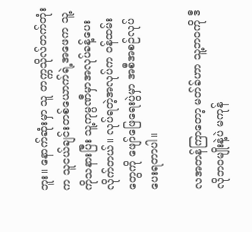ဘူး။ နောက်ဆုံးမှာ သူ တက္ကသိုလ်တက်တုံးက သူငယ်ချင်းတစ်ယောက်ရဲ့အဖေက သူ့ကိုသနားပြီး သူ့ကုမ္ပဏီမှာအလုပ်ခန့်ပေးလိုက်တယ်။ လုပ်ရတဲ့အလုပ်က ဝန်ထမ်းတွေကို ဖျော်ဖြေရေးပွဲမှာ အစီအစဉ်လုပ်ပေးရတာပါ။

လအတန်ကြာတော့ မတ်ခ်ဟာ သူ့ဘဝကို ဒီလိုဘဝမျိုးနဲ့ပဲ မကုန်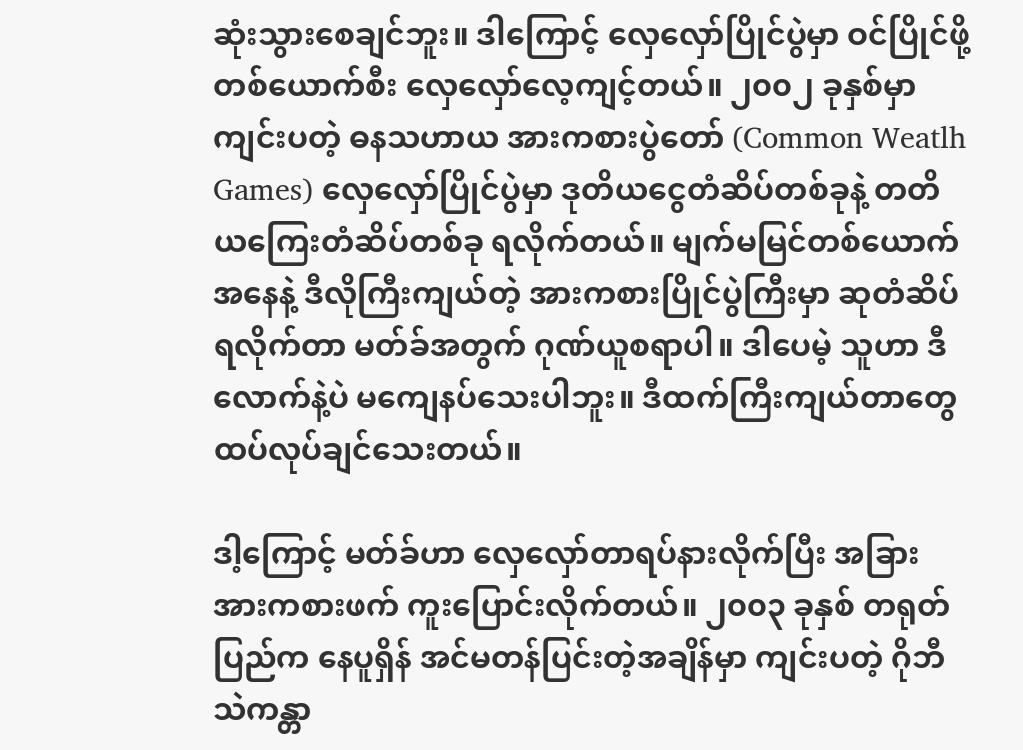ဆုံးသွားစေချင်ဘူး။ ဒါကြောင့် လှေလှော်ပြိုင်ပွဲမှာ ဝင်ပြိုင်ဖို့ တစ်ယောက်စီး လှေလှော်လေ့ကျင့်တယ်။ ၂၀၀၂ ခုနှစ်မှာ ကျင်းပတဲ့ ဓနသဟာယ အားကစားပွဲတော် (Common Weatlh Games) လှေလှော်ပြိုင်ပွဲမှာ ဒုတိယငွေတံဆိပ်တစ်ခုနဲ့ တတိယကြေးတံဆိပ်တစ်ခု ရလိုက်တယ်။ မျက်မမြင်တစ်ယောက်အနေနဲ့ ဒီလိုကြီးကျယ်တဲ့ အားကစားပြိုင်ပွဲကြီးမှာ ဆုတံဆိပ်ရလိုက်တာ မတ်ခ်အတွက် ဂုဏ်ယူစရာပါ။ ဒါပေမဲ့ သူဟာ ဒီလောက်နဲ့ပဲ မကျေနပ်သေးပါဘူး။ ဒီထက်ကြီးကျယ်တာတွေ ထပ်လုပ်ချင်သေးတယ်။

ဒါ့ကြောင့် မတ်ခ်ဟာ လှေလှော်တာရပ်နားလိုက်ပြီး အခြား အားကစားဖက် ကူးပြောင်းလိုက်တယ်။ ၂၀၀၃ ခုနှစ် တရုတ်ပြည်က နေပူရှိန် အင်မတန်ပြင်းတဲ့အချိန်မှာ ကျင်းပတဲ့ ဂိုဘီသဲကန္တာ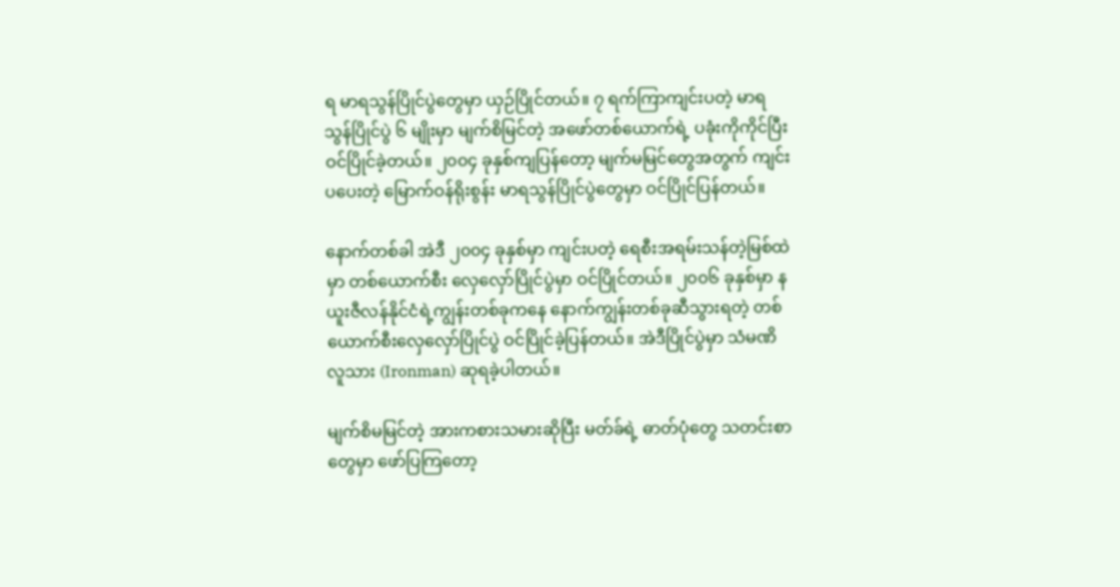ရ မာရသွန်ပြိုင်ပွဲတွေမှာ ယှဉ်ပြိုင်တယ်။ ၇ ရက်ကြာကျင်းပတဲ့ မာရသွန်ပြိုင်ပွဲ ၆ မျိုးမှာ မျက်စိမြင်တဲ့ အဖော်တစ်ယောက်ရဲ့ ပခုံးကိုကိုင်ပြီး ဝင်ပြိုင်ခဲ့တယ်။ ၂၀၀၄ ခုနှစ်ကျပြန်တော့ မျက်မမြင်တွေအတွက် ကျင်းပပေးတဲ့ မြောက်ဝန်ရိုးစွန်း မာရသွန်ပြိုင်ပွဲတွေမှာ ဝင်ပြိုင်ပြန်တယ်။

နောက်တစ်ခါ အဲဒီ ၂၀၀၄ ခုနှစ်မှာ ကျင်းပတဲ့ ရေစီးအရမ်းသန်တဲ့မြစ်ထဲမှာ တစ်ယောက်စီး လှေလှော်ပြိုင်ပွဲမှာ ဝင်ပြိုင်တယ်။ ၂၀၀၆ ခုနှစ်မှာ နယူးဇီလန်နိုင်ငံရဲ့ကျွန်းတစ်ခုကနေ နောက်ကျွန်းတစ်ခုဆီသွားရတဲ့ တစ်ယောက်စီးလှေလှော်ပြိုင်ပွဲ ဝင်ပြိုင်ခဲ့ပြန်တယ်။ အဲဒီပြိုင်ပွဲမှာ သံမဏိလူသား (Ironman) ဆုရခဲ့ပါတယ်။

မျက်စိမမြင်တဲ့ အားကစားသမားဆိုပြီး မတ်ခ်ရဲ့ ဓာတ်ပုံတွေ သတင်းစာတွေမှာ ဖော်ပြကြတော့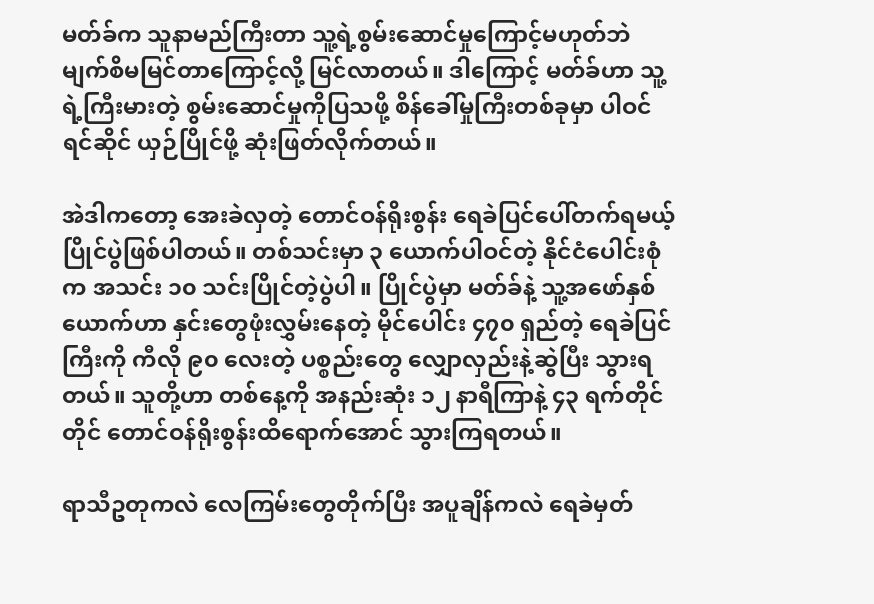မတ်ခ်က သူနာမည်ကြီးတာ သူ့ရဲ့စွမ်းဆောင်မှုကြောင့်မဟုတ်ဘဲ မျက်စိမမြင်တာကြောင့်လို့ မြင်လာတယ်။ ဒါကြောင့် မတ်ခ်ဟာ သူ့ရဲ့ကြီးမားတဲ့ စွမ်းဆောင်မှုကိုပြသဖို့ စိန်ခေါ်မှုကြီးတစ်ခုမှာ ပါဝင်ရင်ဆိုင် ယှဉ်ပြိုင်ဖို့ ဆုံးဖြတ်လိုက်တယ်။

အဲဒါကတော့ အေးခဲလှတဲ့ တောင်ဝန်ရိုးစွန်း ရေခဲပြင်ပေါ်တက်ရမယ့် ပြိုင်ပွဲဖြစ်ပါတယ်။ တစ်သင်းမှာ ၃ ယောက်ပါဝင်တဲ့ နိုင်ငံပေါင်းစုံက အသင်း ၁၀ သင်းပြိုင်တဲ့ပွဲပါ။ ပြိုင်ပွဲမှာ မတ်ခ်နဲ့ သူ့အဖော်နှစ်ယောက်ဟာ နှင်းတွေဖုံးလွှမ်းနေတဲ့ မိုင်ပေါင်း ၄၇၀ ရှည်တဲ့ ရေခဲပြင်ကြီးကို ကီလို ၉၀ လေးတဲ့ ပစ္စည်းတွေ လျှောလှည်းနဲ့ဆွဲပြီး သွားရတယ်။ သူတို့ဟာ တစ်နေ့ကို အနည်းဆုံး ၁၂ နာရီကြာနဲ့ ၄၃ ရက်တိုင်တိုင် တောင်ဝန်ရိုးစွန်းထိရောက်အောင် သွားကြရတယ်။

ရာသီဥတုကလဲ လေကြမ်းတွေတိုက်ပြီး အပူချိန်ကလဲ ရေခဲမှတ်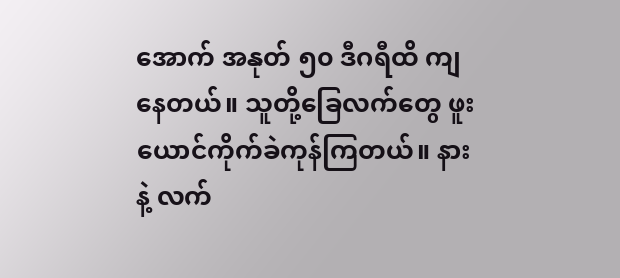အောက် အနုတ် ၅၀ ဒီဂရီထိ ကျနေတယ်။ သူတို့ခြေလက်တွေ ဖူးယောင်ကိုက်ခဲကုန်ကြတယ်။ နားနဲ့ လက်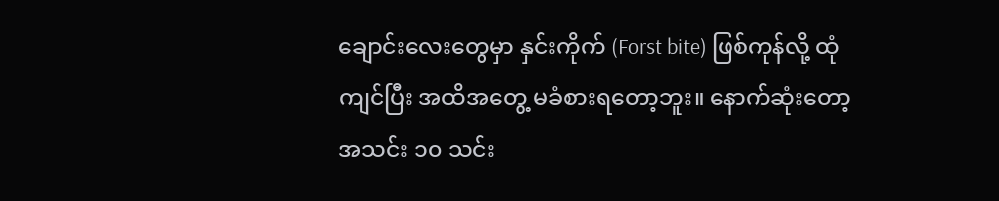ချောင်းလေးတွေမှာ နှင်းကိုက် (Forst bite) ဖြစ်ကုန်လို့ ထုံကျင်ပြီး အထိအတွေ့ မခံစားရတော့ဘူး။ နောက်ဆုံးတော့ အသင်း ၁၀ သင်း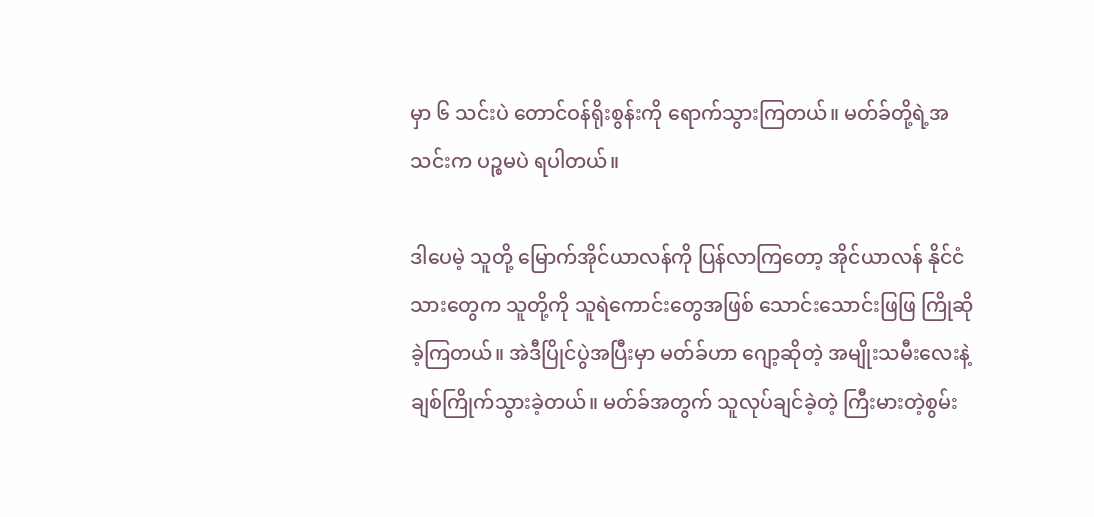မှာ ၆ သင်းပဲ တောင်ဝန်ရိုးစွန်းကို ရောက်သွားကြတယ်။ မတ်ခ်တို့ရဲ့အသင်းက ပဉ္စမပဲ ရပါတယ်။

ဒါပေမဲ့ သူတို့ မြောက်အိုင်ယာလန်ကို ပြန်လာကြတော့ အိုင်ယာလန် နိုင်ငံသားတွေက သူတို့ကို သူရဲကောင်းတွေအဖြစ် သောင်းသောင်းဖြဖြ ကြိုဆိုခဲ့ကြတယ်။ အဲဒီပြိုင်ပွဲအပြီးမှာ မတ်ခ်ဟာ ဂျော့ဆိုတဲ့ အမျိုးသမီးလေးနဲ့ ချစ်ကြိုက်သွားခဲ့တယ်။ မတ်ခ်အတွက် သူလုပ်ချင်ခဲ့တဲ့ ကြီးမားတဲ့စွမ်း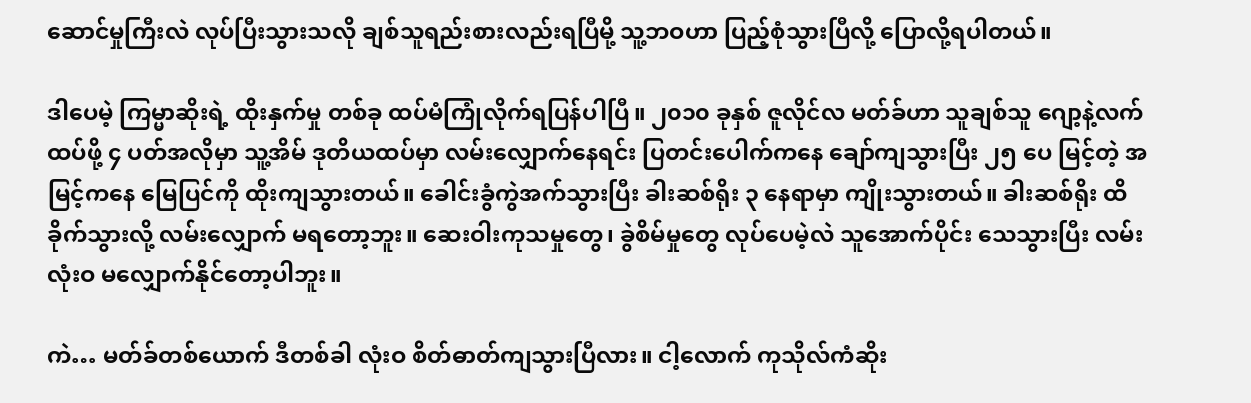ဆောင်မှုကြီးလဲ လုပ်ပြီးသွားသလို ချစ်သူရည်းစားလည်းရပြီမို့ သူ့ဘဝဟာ ပြည့်စုံသွားပြီလို့ ပြောလို့ရပါတယ်။

ဒါပေမဲ့ ကြမ္မာဆိုးရဲ့ ထိုးနှက်မှု တစ်ခု ထပ်မံကြုံလိုက်ရပြန်ပါပြီ။ ၂၀၁၀ ခုနှစ် ဇူလိုင်လ မတ်ခ်ဟာ သူချစ်သူ ဂျော့နဲ့လက်ထပ်ဖို့ ၄ ပတ်အလိုမှာ သူ့အိမ် ဒုတိယထပ်မှာ လမ်းလျှောက်နေရင်း ပြတင်းပေါက်ကနေ ချော်ကျသွားပြီး ၂၅ ပေ မြင့်တဲ့ အမြင့်ကနေ မြေပြင်ကို ထိုးကျသွားတယ်။ ခေါင်းခွံကွဲအက်သွားပြီး ခါးဆစ်ရိုး ၃ နေရာမှာ ကျိုးသွားတယ်။ ခါးဆစ်ရိုး ထိခိုက်သွားလို့ လမ်းလျှောက် မရတော့ဘူး။ ဆေးဝါးကုသမှုတွေ၊ ခွဲစိမ်မှုတွေ လုပ်ပေမဲ့လဲ သူအောက်ပိုင်း သေသွားပြီး လမ်းလုံးဝ မလျှောက်နိုင်တော့ပါဘူး။

ကဲ… မတ်ခ်တစ်ယောက် ဒီတစ်ခါ လုံးဝ စိတ်ဓာတ်ကျသွားပြီလား။ ငါ့လောက် ကုသိုလ်ကံဆိုး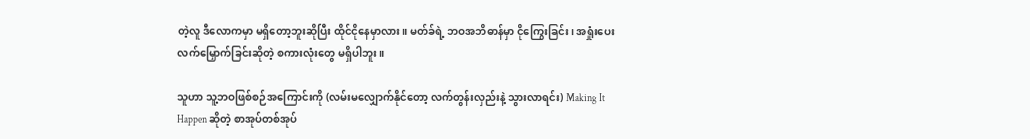တဲ့လူ ဒီလောကမှာ မရှိတော့ဘူးဆိုပြီး ထိုင်ငိုနေမှာလား။ မတ်ခ်ရဲ့ ဘဝအဘိဓာန်မှာ ငိုကြွေးခြင်း၊ အရှုံးပေးလက်မြှောက်ခြင်းဆိုတဲ့ စကားလုံးတွေ မရှိပါဘူး။

သူဟာ သူ့ဘဝဖြစ်စဉ်အကြောင်းကို (လမ်းမလျှောက်နိုင်တော့ လက်တွန်းလှည်းနဲ့ သွားလာရင်း) Making It Happen ဆိုတဲ့ စာအုပ်တစ်အုပ်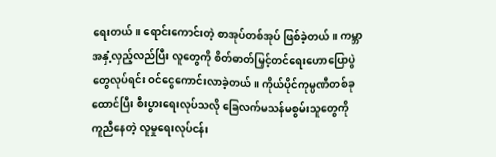ရေးတယ်။ ရောင်းကောင်းတဲ့ စာအုပ်တစ်အုပ် ဖြစ်ခဲ့တယ်။ ကမ္ဘာအနှံ့လှည့်လည်ပြီး လူတွေကို စိတ်ဓာတ်မြှင့်တင်ရေးဟောပြောပွဲတွေလုပ်ရင်း ဝင်ငွေကောင်းလာခဲ့တယ်။ ကိုယ်ပိုင်ကုမ္ပဏီတစ်ခုထောင်ပြီး စီးပွားရေးလုပ်သလို ခြေလက်မသန်မစွမ်းသူတွေကို ကူညီနေတဲ့ လူမှုရေးလုပ်ငန်း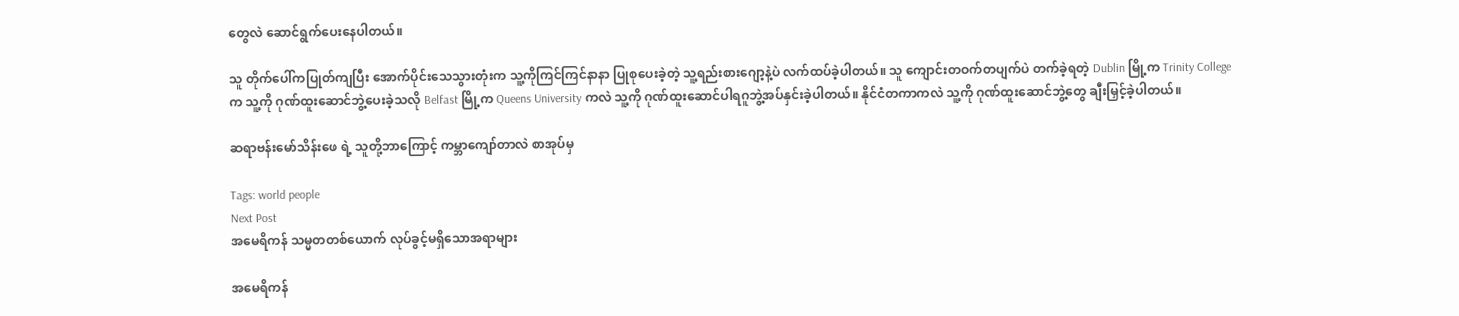တွေလဲ ဆောင်ရွက်ပေးနေပါတယ်။

သူ တိုက်ပေါ်ကပြုတ်ကျပြီး အောက်ပိုင်းသေသွားတုံးက သူ့ကိုကြင်ကြင်နာနာ ပြုစုပေးခဲ့တဲ့ သူ့ရည်းစားဂျော့နဲ့ပဲ လက်ထပ်ခဲ့ပါတယ်။ သူ ကျောင်းတဝက်တပျက်ပဲ တက်ခဲ့ရတဲ့ Dublin မြို့က Trinity College က သူ့ကို ဂုဏ်ထူးဆောင်ဘွဲ့ပေးခဲ့သလို Belfast မြို့က Queens University ကလဲ သူ့ကို ဂုဏ်ထူးဆောင်ပါရဂူဘွဲ့အပ်နှင်းခဲ့ပါတယ်။ နိုင်ငံတကာကလဲ သူ့ကို ဂုဏ်ထူးဆောင်ဘွဲ့တွေ ချီးမြှင့်ခဲ့ပါတယ်။

ဆရာဗန်းမော်သိန်းဖေ ရဲ့ သူတို့ဘာကြောင့် ကမ္ဘာကျော်တာလဲ စာအုပ်မှ

Tags: world people
Next Post
အမေရိကန် သမ္မတတစ်ယောက် လုပ်ခွင့်မရှိသောအရာများ

အမေရိကန်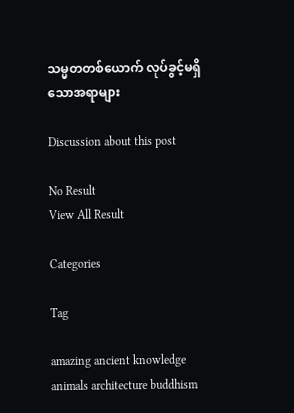သမ္မတတစ်ယောက် လုပ်ခွင့်မရှိသောအရာများ

Discussion about this post

No Result
View All Result

Categories

Tag

amazing ancient knowledge animals architecture buddhism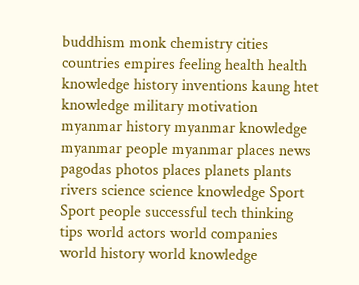buddhism monk chemistry cities countries empires feeling health health knowledge history inventions kaung htet knowledge military motivation myanmar history myanmar knowledge myanmar people myanmar places news pagodas photos places planets plants rivers science science knowledge Sport Sport people successful tech thinking tips world actors world companies world history world knowledge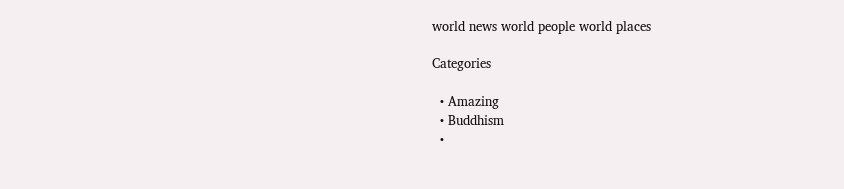world news world people world places

Categories

  • Amazing
  • Buddhism
  •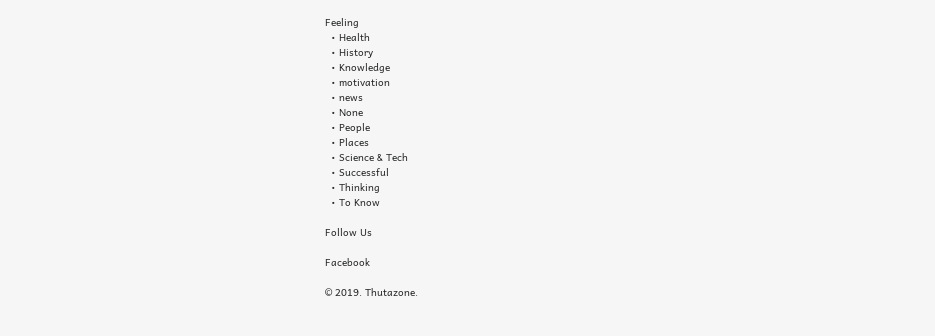Feeling
  • Health
  • History
  • Knowledge
  • motivation
  • news
  • None
  • People
  • Places
  • Science & Tech
  • Successful
  • Thinking
  • To Know

Follow Us

Facebook

© 2019. Thutazone.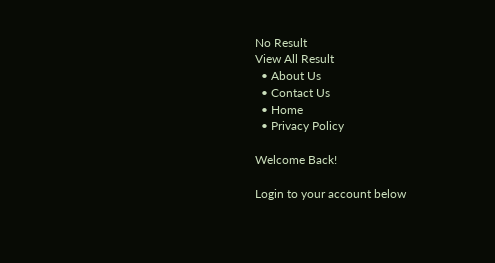No Result
View All Result
  • About Us
  • Contact Us
  • Home
  • Privacy Policy

Welcome Back!

Login to your account below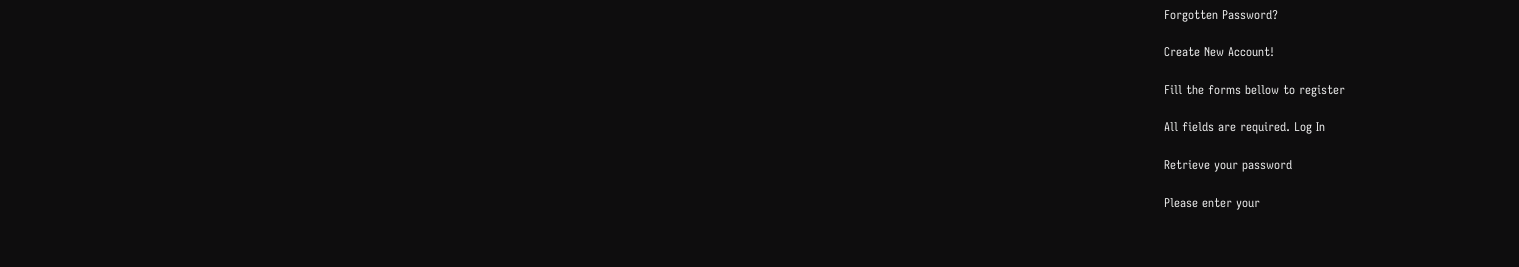Forgotten Password?

Create New Account!

Fill the forms bellow to register

All fields are required. Log In

Retrieve your password

Please enter your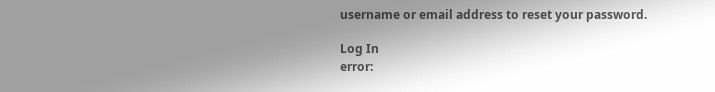username or email address to reset your password.

Log In
error: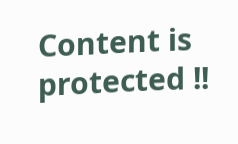Content is protected !!